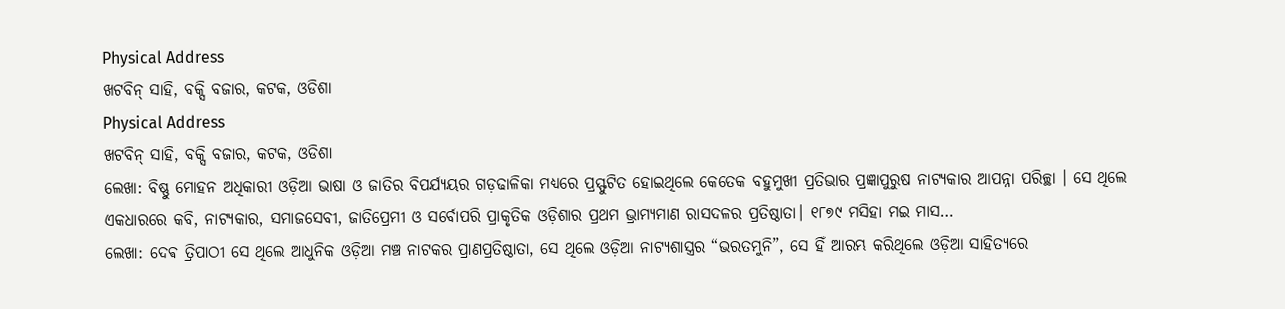Physical Address
ଖଟବିନ୍ ସାହି, ବକ୍ସି ବଜାର, କଟକ, ଓଡିଶା
Physical Address
ଖଟବିନ୍ ସାହି, ବକ୍ସି ବଜାର, କଟକ, ଓଡିଶା
ଲେଖା: ବିଷ୍ଣୁ ମୋହନ ଅଧିକାରୀ ଓଡ଼ିଆ ଭାଷା ଓ ଜାତିର ବିପର୍ଯ୍ୟୟର ଗଡ଼ଢାଳିକା ମଧ୍ୟରେ ପ୍ରସ୍ଫୁଟିତ ହୋଇଥିଲେ କେତେକ ବହୁମୁଖୀ ପ୍ରତିଭାର ପ୍ରଜ୍ଞାପୁରୁଷ ନାଟ୍ୟକାର ଆପନ୍ନା ପରିଚ୍ଛା । ସେ ଥିଲେ ଏକଧାରରେ କବି, ନାଟ୍ୟକାର, ସମାଜସେବୀ, ଜାତିପ୍ରେମୀ ଓ ସର୍ବୋପରି ପ୍ରାକୃତିକ ଓଡ଼ିଶାର ପ୍ରଥମ ଭ୍ରାମ୍ୟମାଣ ରାସଦଳର ପ୍ରତିଷ୍ଠାତା। ୧୮୭୯ ମସିହା ମଇ ମାସ…
ଲେଖା: ଦେଵ ତ୍ରିପାଠୀ ସେ ଥିଲେ ଆଧୁନିକ ଓଡ଼ିଆ ମଞ୍ଚ ନାଟକର ପ୍ରାଣପ୍ରତିଷ୍ଠାତା, ସେ ଥିଲେ ଓଡ଼ିଆ ନାଟ୍ୟଶାସ୍ତ୍ରର “ଭରତମୁନି”, ସେ ହିଁ ଆରମ୍ଭ କରିଥିଲେ ଓଡ଼ିଆ ସାହିତ୍ୟରେ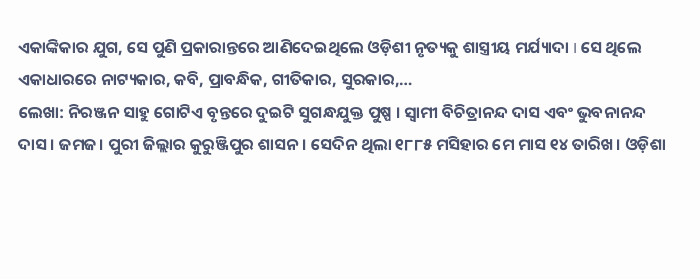ଏକାଙ୍କିକାର ଯୁଗ, ସେ ପୁଣି ପ୍ରକାରାନ୍ତରେ ଆଣିଦେଇଥିଲେ ଓଡ଼ିଶୀ ନୃତ୍ୟକୁ ଶାସ୍ତ୍ରୀୟ ମର୍ଯ୍ୟାଦା I ସେ ଥିଲେ ଏକାଧାରରେ ନାଟ୍ୟକାର, କବି, ପ୍ରାବନ୍ଧିକ, ଗୀତିକାର, ସୁରକାର,…
ଲେଖା: ନିରଞ୍ଜନ ସାହୁ ଗୋଟିଏ ବୃନ୍ତରେ ଦୁଇଟି ସୁଗନ୍ଧଯୁକ୍ତ ପୁଷ୍ପ । ସ୍ଵାମୀ ବିଚିତ୍ରାନନ୍ଦ ଦାସ ଏବଂ ଭୁବନାନନ୍ଦ ଦାସ। ଜମଜ। ପୁରୀ ଜିଲ୍ଲାର କୁରୁଞ୍ଜିପୁର ଶାସନ। ସେଦିନ ଥିଲା ୧୮୮୫ ମସିହାର ମେ ମାସ ୧୪ ତାରିଖ। ଓଡ଼ିଶା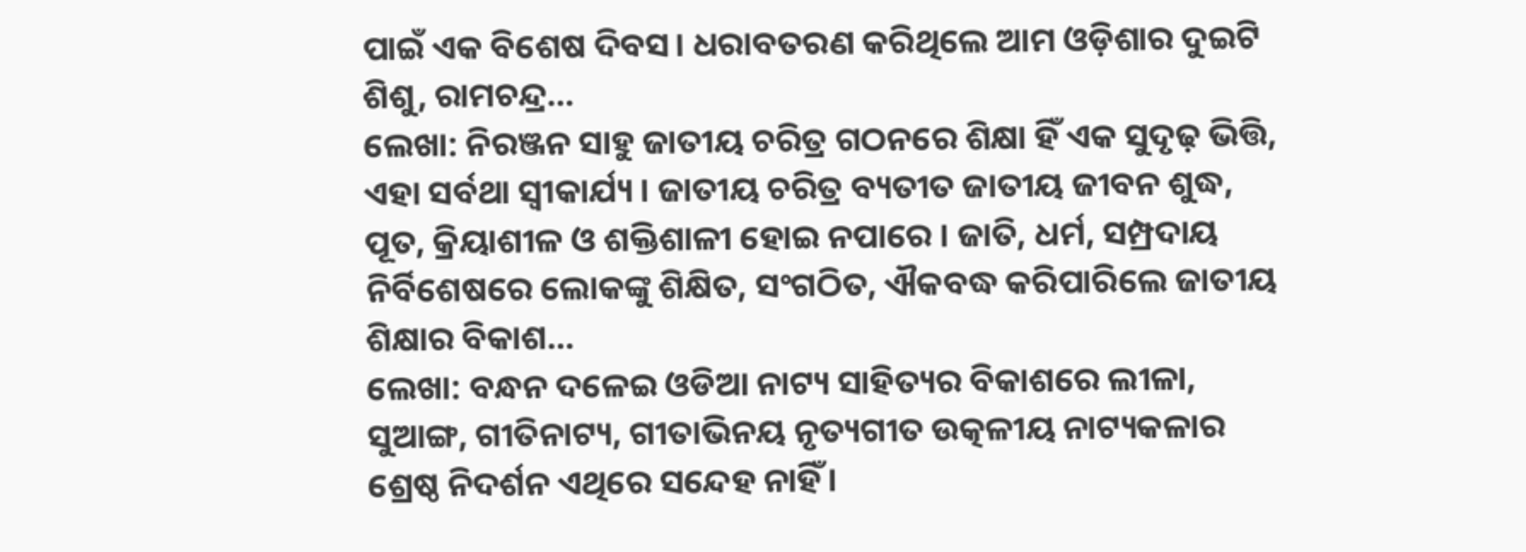ପାଇଁ ଏକ ବିଶେଷ ଦିବସ। ଧରାବତରଣ କରିଥିଲେ ଆମ ଓଡ଼ିଶାର ଦୁଇଟି ଶିଶୁ, ରାମଚନ୍ଦ୍ର…
ଲେଖା: ନିରଞ୍ଜନ ସାହୁ ଜାତୀୟ ଚରିତ୍ର ଗଠନରେ ଶିକ୍ଷା ହିଁ ଏକ ସୁଦୃଢ଼ ଭିତ୍ତି, ଏହା ସର୍ବଥା ସ୍ଵୀକାର୍ଯ୍ୟ । ଜାତୀୟ ଚରିତ୍ର ବ୍ୟତୀତ ଜାତୀୟ ଜୀବନ ଶୁଦ୍ଧ, ପୂତ, କ୍ରିୟାଶୀଳ ଓ ଶକ୍ତିଶାଳୀ ହୋଇ ନପାରେ । ଜାତି, ଧର୍ମ, ସମ୍ପ୍ରଦାୟ ନିର୍ବିଶେଷରେ ଲୋକଙ୍କୁ ଶିକ୍ଷିତ, ସଂଗଠିତ, ଐକବଦ୍ଧ କରିପାରିଲେ ଜାତୀୟ ଶିକ୍ଷାର ବିକାଶ…
ଲେଖା: ବନ୍ଧନ ଦଳେଇ ଓଡିଆ ନାଟ୍ୟ ସାହିତ୍ୟର ବିକାଶରେ ଲୀଳା, ସୁଆଙ୍ଗ, ଗୀତିନାଟ୍ୟ, ଗୀତାଭିନୟ ନୃତ୍ୟଗୀତ ଉତ୍କଳୀୟ ନାଟ୍ୟକଳାର ଶ୍ରେଷ୍ଠ ନିଦର୍ଶନ ଏଥିରେ ସନ୍ଦେହ ନାହିଁ।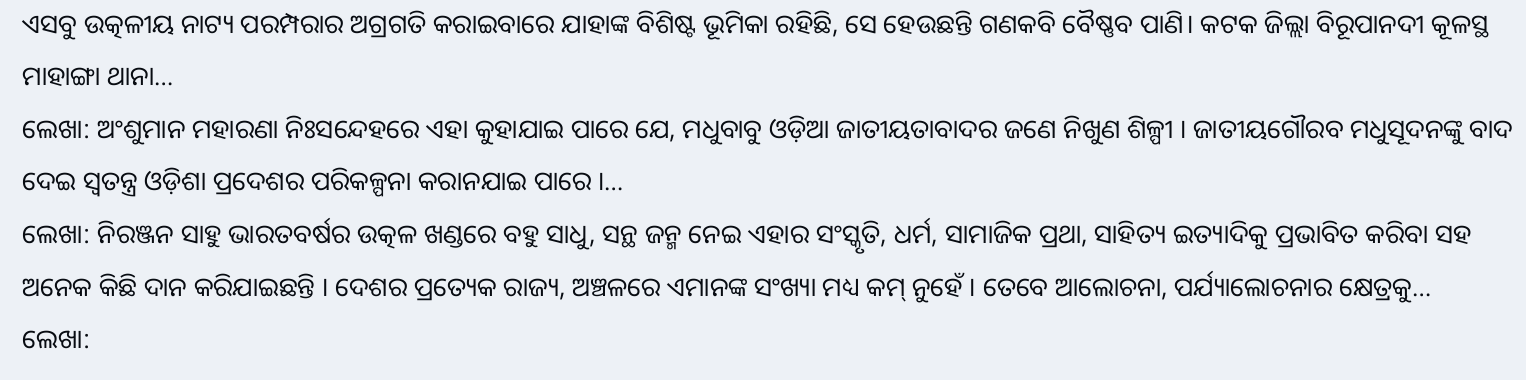ଏସବୁ ଉତ୍କଳୀୟ ନାଟ୍ୟ ପରମ୍ପରାର ଅଗ୍ରଗତି କରାଇବାରେ ଯାହାଙ୍କ ବିଶିଷ୍ଟ ଭୂମିକା ରହିଛି, ସେ ହେଉଛନ୍ତି ଗଣକବି ବୈଷ୍ଣବ ପାଣି। କଟକ ଜିଲ୍ଲା ବିରୂପାନଦୀ କୂଳସ୍ଥ ମାହାଙ୍ଗା ଥାନା…
ଲେଖା: ଅଂଶୁମାନ ମହାରଣା ନିଃସନ୍ଦେହରେ ଏହା କୁହାଯାଇ ପାରେ ଯେ, ମଧୁବାବୁ ଓଡ଼ିଆ ଜାତୀୟତାବାଦର ଜଣେ ନିଖୁଣ ଶିଳ୍ପୀ । ଜାତୀୟଗୌରବ ମଧୁସୂଦନଙ୍କୁ ବାଦ ଦେଇ ସ୍ୱତନ୍ତ୍ର ଓଡ଼ିଶା ପ୍ରଦେଶର ପରିକଳ୍ପନା କରାନଯାଇ ପାରେ ।…
ଲେଖା: ନିରଞ୍ଜନ ସାହୁ ଭାରତବର୍ଷର ଉତ୍କଳ ଖଣ୍ଡରେ ବହୁ ସାଧୁ, ସନ୍ଥ ଜନ୍ମ ନେଇ ଏହାର ସଂସ୍କୃତି, ଧର୍ମ, ସାମାଜିକ ପ୍ରଥା, ସାହିତ୍ୟ ଇତ୍ୟାଦିକୁ ପ୍ରଭାବିତ କରିବା ସହ ଅନେକ କିଛି ଦାନ କରିଯାଇଛନ୍ତି । ଦେଶର ପ୍ରତ୍ୟେକ ରାଜ୍ୟ, ଅଞ୍ଚଳରେ ଏମାନଙ୍କ ସଂଖ୍ୟା ମଧ୍ୟ କମ୍ ନୁହେଁ । ତେବେ ଆଲୋଚନା, ପର୍ଯ୍ୟାଲୋଚନାର କ୍ଷେତ୍ରକୁ…
ଲେଖା: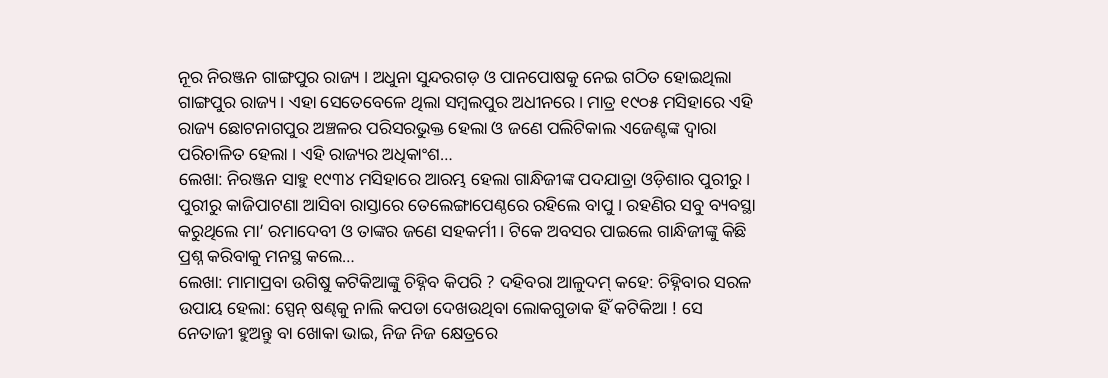ନୂର ନିରଞ୍ଜନ ଗାଙ୍ଗପୁର ରାଜ୍ୟ । ଅଧୁନା ସୁନ୍ଦରଗଡ଼ ଓ ପାନପୋଷକୁ ନେଇ ଗଠିତ ହୋଇଥିଲା ଗାଙ୍ଗପୁର ରାଜ୍ୟ। ଏହା ସେତେବେଳେ ଥିଲା ସମ୍ବଲପୁର ଅଧୀନରେ। ମାତ୍ର ୧୯୦୫ ମସିହାରେ ଏହି ରାଜ୍ୟ ଛୋଟନାଗପୁର ଅଞ୍ଚଳର ପରିସରଭୁକ୍ତ ହେଲା ଓ ଜଣେ ପଲିଟିକାଲ ଏଜେଣ୍ଟଙ୍କ ଦ୍ଵାରା ପରିଚାଳିତ ହେଲା । ଏହି ରାଜ୍ୟର ଅଧିକାଂଶ…
ଲେଖା: ନିରଞ୍ଜନ ସାହୁ ୧୯୩୪ ମସିହାରେ ଆରମ୍ଭ ହେଲା ଗାନ୍ଧିଜୀଙ୍କ ପଦଯାତ୍ରା ଓଡ଼ିଶାର ପୁରୀରୁ । ପୁରୀରୁ କାଜିପାଟଣା ଆସିବା ରାସ୍ତାରେ ତେଲେଙ୍ଗାପେଣ୍ଠରେ ରହିଲେ ବାପୁ । ରହଣିର ସବୁ ବ୍ୟବସ୍ଥା କରୁଥିଲେ ମା’ ରମାଦେବୀ ଓ ତାଙ୍କର ଜଣେ ସହକର୍ମୀ । ଟିକେ ଅବସର ପାଇଲେ ଗାନ୍ଧିଜୀଙ୍କୁ କିଛି ପ୍ରଶ୍ନ କରିବାକୁ ମନସ୍ଥ କଲେ…
ଲେଖା: ମାମାପ୍ରବା ଉଗିଷୁ କଟିକିଆଙ୍କୁ ଚିହ୍ନିବ କିପରି ? ଦହିବରା ଆଳୁଦମ୍ କହେ: ଚିହ୍ନିବାର ସରଳ ଉପାୟ ହେଲା: ସ୍ପେନ୍ ଷଣ୍ଢକୁ ନାଲି କପଡା ଦେଖଉଥିବା ଲୋକଗୁଡାକ ହିଁ କଟିକିଆ ! ସେ ନେତାଜୀ ହୁଅନ୍ତୁ ବା ଖୋକା ଭାଇ, ନିଜ ନିଜ କ୍ଷେତ୍ରରେ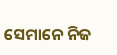ସେମାନେ ନିଜ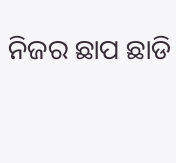ନିଜର ଛାପ ଛାଡି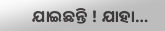ଯାଇଛନ୍ତି ! ଯାହା…